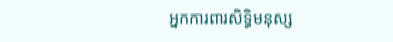អ្នកការពារសិទ្ធិមនុស្ស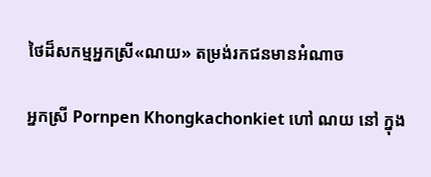ថៃដ៏សកម្មអ្នកស្រី«ណយ» តម្រង់រកជនមានអំណាច

អ្នកស្រី Pornpen Khongkachonkiet ហៅ ណយ នៅ ក្នុង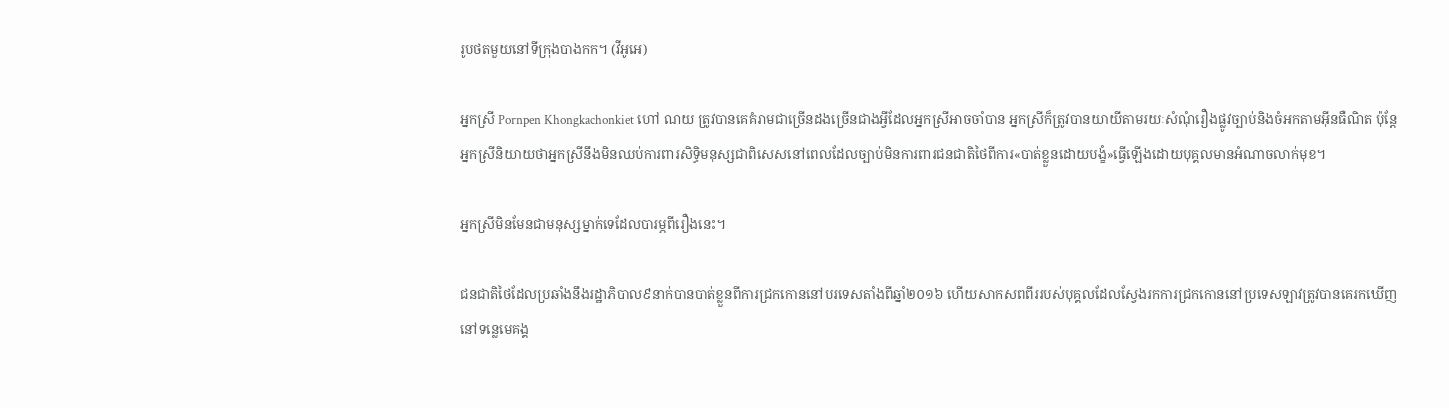រូបថតមួយនៅទីក្រុងបាងកក។ (វីអូអេ)

អ្នកស្រី Pornpen Khongkachonkiet ហៅ ណយ ត្រូវបានគេគំរាមជាច្រើនដងច្រើនជាងអ្វីដែលអ្នកស្រីអាចចាំបាន អ្នកស្រីក៏ត្រូវបានយាយីតាមរយៈសំណុំរឿងផ្លូវច្បាប់និងចំអកតាមអ៊ីនធឺណិត ប៉ុន្តែអ្នកស្រីនិយាយថាអ្នកស្រីនឹងមិនឈប់ការពារសិទ្ធិមនុស្សជាពិសេសនៅពេលដែលច្បាប់មិនការពារជនជាតិថៃពីការ«បាត់ខ្លួនដោយបង្ខំ»ធ្វើឡើងដោយបុគ្គលមានអំណាចលាក់មុខ។

អ្នកស្រីមិនមែនជាមនុស្សម្នាក់ទេដែលបារម្ភពីរឿងនេះ។

ជនជាតិថៃដែលប្រឆាំងនឹងរដ្ឋាភិបាល៩នាក់បានបាត់ខ្លួនពីការជ្រកកោននៅបរទេសតាំងពីឆ្នាំ២០១៦ ហើយសាកសពពីររបស់បុគ្គលដែលស្វែងរកការជ្រកកោននៅប្រទេសឡាវត្រូវបានគេរកឃើញនៅទន្លេមេគង្គ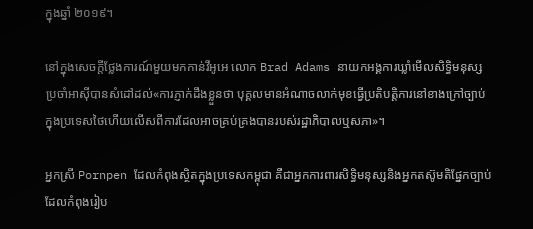ក្នុងឆ្នាំ ២០១៩។

នៅក្នុងសេចក្តីថ្លែងការណ៍មួយមកកាន់វីអូអេ លោក Brad Adams នាយកអង្គការឃ្លាំមើលសិទ្ធិមនុស្សប្រចាំអាស៊ីបានសំដៅដល់«ការភ្ញាក់ដឹងខ្លួនថា បុគ្គលមានអំណាចលាក់មុខធ្វើប្រតិបត្តិការនៅខាងក្រៅច្បាប់ក្នុងប្រទេសថៃហើយលើសពីការដែលអាចគ្រប់គ្រងបានរបស់រដ្ឋាភិបាលឬសភា»។

អ្នកស្រី Pornpen ដែលកំពុងស្ថិតក្នុងប្រទេសកម្ពុជា គឺជាអ្នកការពារសិទ្ធិមនុស្សនិងអ្នកតស៊ូមតិផ្នែកច្បាប់ ដែលកំពុងរៀប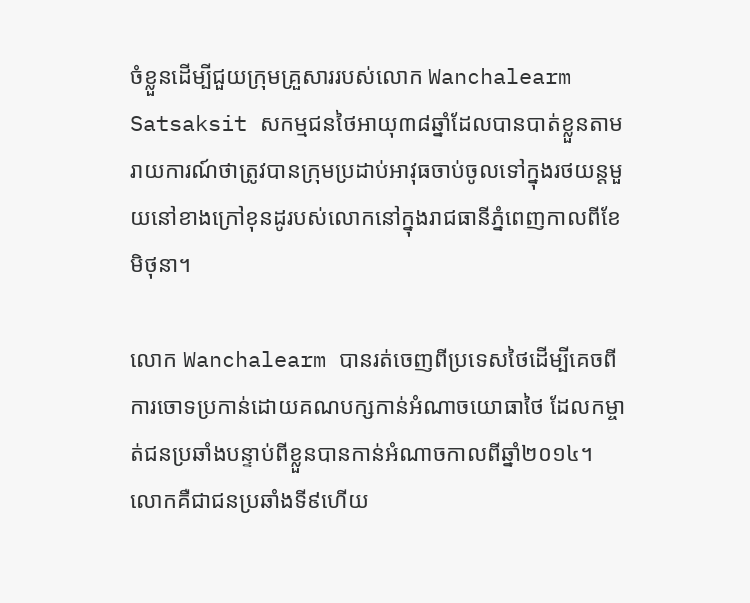ចំខ្លួនដើម្បីជួយក្រុមគ្រួសាររបស់លោក Wanchalearm Satsaksit សកម្មជនថៃអាយុ៣៨ឆ្នាំដែលបានបាត់ខ្លួនតាមរាយការណ៍ថាត្រូវបានក្រុមប្រដាប់អាវុធចាប់ចូលទៅក្នុងរថយន្តមួយនៅខាងក្រៅខុនដូរបស់លោកនៅក្នុងរាជធានីភ្នំពេញកាលពីខែមិថុនា។

លោក Wanchalearm បានរត់ចេញពីប្រទេសថៃដើម្បីគេចពីការចោទប្រកាន់ដោយគណបក្សកាន់អំណាចយោធាថៃ ដែលកម្ចាត់ជនប្រឆាំងបន្ទាប់ពីខ្លួនបានកាន់អំណាចកាលពីឆ្នាំ២០១៤។ លោកគឺជាជនប្រឆាំងទី៩ហើយ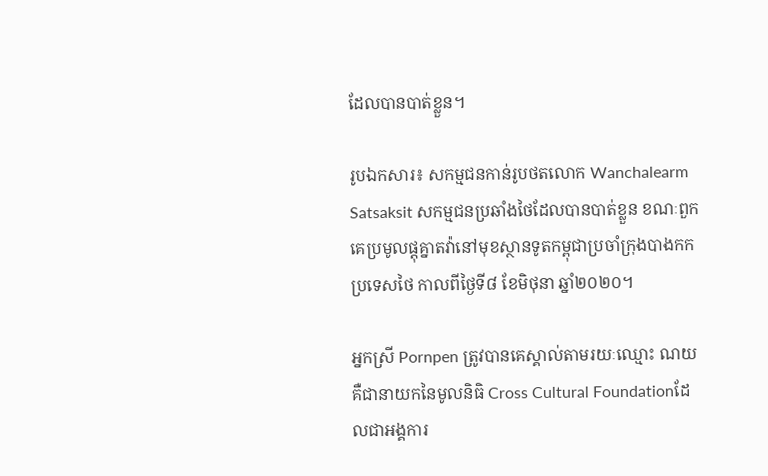ដែលបានបាត់ខ្លួន។

រូបឯកសារ៖ សកម្មជនកាន់រូបថតលោក Wanchalearm Satsaksit សកម្មជនប្រឆាំងថៃដែលបានបាត់ខ្លួន ខណៈពួកគេប្រមូលផ្តុគ្នាតវ៉ានៅមុខស្ថានទូតកម្ពុជាប្រចាំក្រុងបាងកកប្រទេសថៃ កាលពីថ្ងៃទី៨ ខែមិថុនា ឆ្នាំ២០២០។

អ្នកស្រី Pornpen ត្រូវបានគេស្គាល់តាមរយៈឈ្មោះ ណយ គឺជានាយកនៃមូលនិធិ Cross Cultural Foundationដែលជាអង្គការ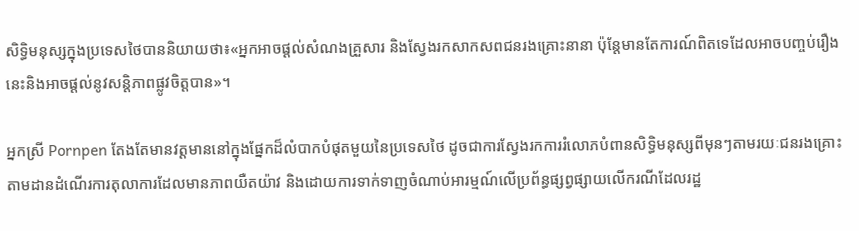សិទ្ធិមនុស្សក្នុងប្រទេសថៃបាននិយាយថា៖«អ្នកអាចផ្តល់សំណងគ្រួសារ និងស្វែងរកសាកសពជនរងគ្រោះនានា ប៉ុន្តែមានតែការណ៍ពិតទេដែលអាចបញ្ចប់រឿងនេះនិងអាចផ្តល់នូវសន្តិភាពផ្លូវចិត្តបាន»។

អ្នកស្រី Pornpen តែងតែមានវត្តមាននៅក្នុងផ្នែកដ៏លំបាកបំផុតមួយនៃប្រទេសថៃ ដូចជាការស្វែងរកការរំលោភបំពានសិទ្ធិមនុស្សពីមុនៗតាមរយៈជនរងគ្រោះ តាមដានដំណើរការតុលាការដែលមានភាពយឺតយ៉ាវ និងដោយការទាក់ទាញចំណាប់អារម្មណ៍លើប្រព័ន្ធផ្សព្វផ្សាយលើករណីដែលរដ្ឋ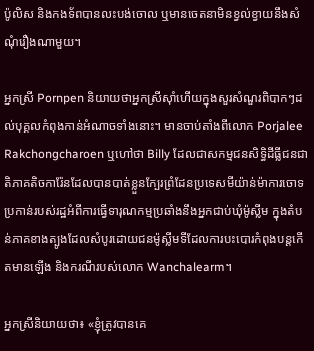ប៉ូលិស និងកងទ័ពបានលះបង់ចោល ឬមានចេតនាមិនខ្វល់ខ្វាយនឹងសំណុំរឿងណាមួយ។

អ្នកស្រី Pornpen និយាយថាអ្នកស្រីស៊ាំហើយក្នុងសួរសំណួរពិបាកៗដល់បុគ្គលកំពុងកាន់អំណាចទាំងនោះ។ មានចាប់តាំងពីលោក Porjalee Rakchongcharoen ឬហៅថា Billy ដែលជាសកម្មជនសិទ្ធិដីធ្លីជនជាតិភាគតិចការ៉ែនដែលបានបាត់ខ្លួនក្បែរព្រំដែនប្រទេសមីយ៉ាន់ម៉ាការចោទប្រកាន់របស់រដ្ឋអំពីការធ្វើទារុណកម្មប្រឆាំងនឹងអ្នកជាប់ឃុំម៉ូស្លីម ក្នុងតំបន់ភាគខាងត្បូងដែលសំបូរដោយជនម៉ូស្លីមទីដែលការបះបោរកំពុងបន្តកើតមានឡើង និងករណីរបស់លោក Wanchalearm។

អ្នកស្រីនិយាយថា៖ «ខ្ញុំត្រូវបានគេ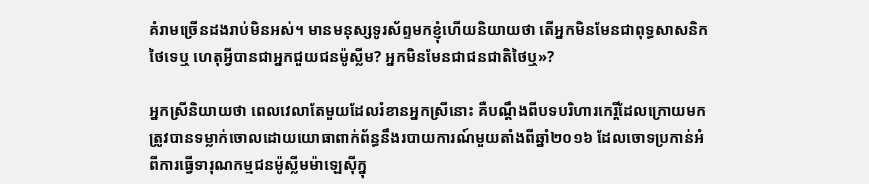គំរាមច្រើនដងរាប់មិនអស់។ មានមនុស្សទូរស័ព្ទមកខ្ញុំហើយនិយាយថា តើអ្នកមិនមែនជាពុទ្ធសាសនិកថៃទេឬ ហេតុអ្វីបានជាអ្នកជួយជនម៉ូស្លីម? អ្នកមិនមែនជាជនជាតិថៃឬ»?

អ្នកស្រីនិយាយថា ពេលវេលាតែមួយដែលរំខានអ្នកស្រីនោះ គឺបណ្តឹងពីបទបរិហារកេរ្តិ៍ដែលក្រោយមកត្រូវបានទម្លាក់ចោលដោយយោធាពាក់ព័ន្ធនឹងរបាយការណ៍មួយតាំងពីឆ្នាំ២០១៦ ដែលចោទប្រកាន់អំពីការធ្វើទារុណកម្មជនម៉ូស្លីមម៉ាឡេស៊ីក្នុ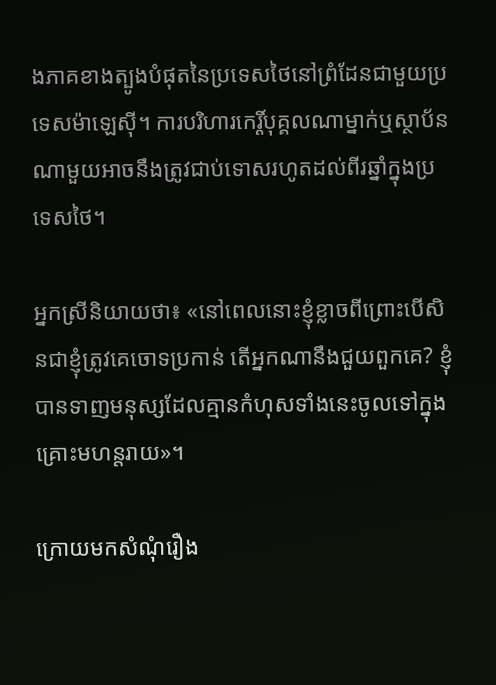ងភាគខាងត្បូងបំផុតនៃប្រទេសថៃនៅព្រំដែនជាមួយប្រទេសម៉ាឡេស៊ី។ ការបរិហារកេរ្តិ៍បុគ្គលណាម្នាក់ឬស្ថាប័នណាមួយអាចនឹងត្រូវជាប់ទោសរហូតដល់ពីរឆ្នាំក្នុងប្រទេសថៃ។

អ្នកស្រីនិយាយថា៖ «នៅពេលនោះខ្ញុំខ្លាចពីព្រោះបើសិនជាខ្ញុំត្រូវគេចោទប្រកាន់ តើអ្នកណានឹងជួយពួកគេ? ខ្ញុំបានទាញមនុស្សដែលគ្មានកំហុសទាំងនេះចូលទៅក្នុងគ្រោះមហន្តរាយ»។

ក្រោយមកសំណុំរឿង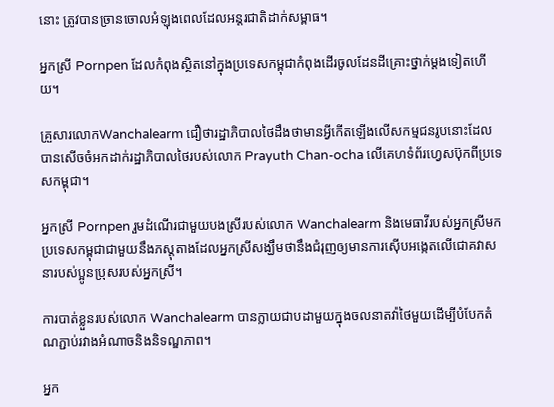នោះ ត្រូវបានច្រានចោលអំឡុងពេលដែលអន្តរជាតិដាក់សម្ពាធ។

អ្នកស្រី Pornpen ដែលកំពុងស្ថិតនៅក្នុងប្រទេសកម្ពុជាកំពុងដើរចូលដែនដីគ្រោះថ្នាក់ម្តងទៀតហើយ។

គ្រួសារលោកWanchalearm ជឿថារដ្ឋាភិបាលថៃដឹងថាមានអ្វីកើតឡើងលើសកម្មជនរូបនោះដែលបានសើចចំអកដាក់រដ្ឋាភិបាលថៃរបស់លោក Prayuth Chan-ocha លើគេហទំព័រហ្វេសប៊ុកពីប្រទេសកម្ពុជា។

អ្នកស្រី Pornpen រួមដំណើរជាមួយបងស្រីរបស់លោក Wanchalearm និងមេធាវីរបស់អ្នកស្រីមកប្រទេសកម្ពុជាជាមួយនឹងភស្តុតាងដែលអ្នកស្រីសង្ឃឹមថានឹងជំរុញឲ្យមានការស៊ើបអង្កេតលើជោគវាសនារបស់ប្អូនប្រុសរបស់អ្នកស្រី។

ការបាត់ខ្លួនរបស់លោក Wanchalearm បានក្លាយជាបដាមួយក្នុងចលនាតវ៉ាថៃមួយដើម្បីបំបែកតំណភ្ជាប់រវាងអំណាចនិងនិទណ្ឌភាព។

អ្នក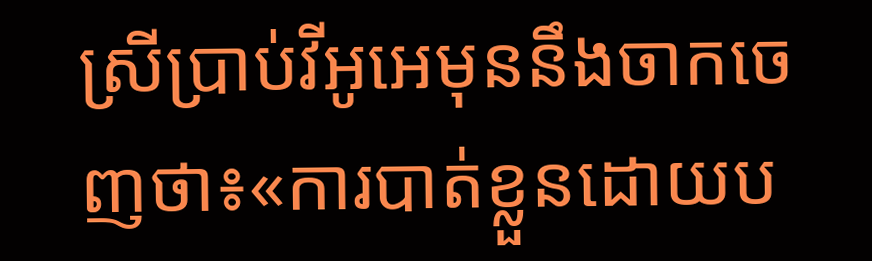ស្រីប្រាប់វីអូអេមុននឹងចាកចេញថា៖«ការបាត់ខ្លួនដោយប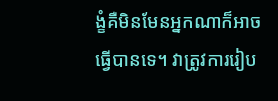ង្ខំគឺមិនមែនអ្នកណាក៏អាចធ្វើបានទេ។ វាត្រូវការរៀប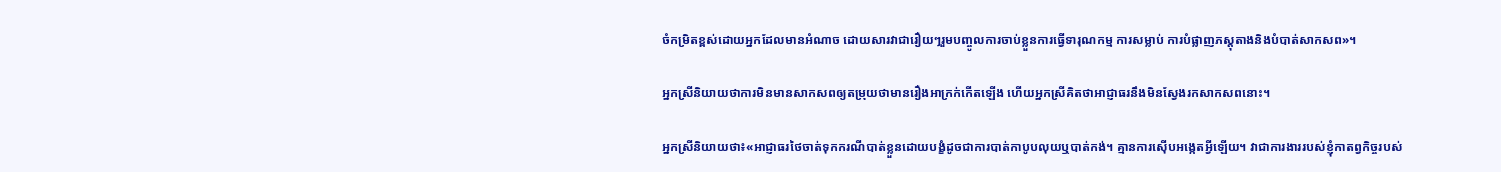ចំកម្រិតខ្ពស់ដោយអ្នកដែលមានអំណាច ដោយសារវាជារឿយៗរួមបញ្ចូលការចាប់ខ្លួនការធ្វើទារុណកម្ម ការសម្លាប់ ការបំផ្លាញភស្តុតាងនិងបំបាត់សាកសព»។

អ្នកស្រីនិយាយថាការមិនមានសាកសពឲ្យតម្រុយថាមានរឿងអាក្រក់កើតឡើង ហើយអ្នកស្រីគិតថាអាជ្ញាធរនឹងមិនស្វែងរកសាកសពនោះ។

អ្នកស្រីនិយាយថា៖«អាជ្ញាធរថៃចាត់ទុកករណីបាត់ខ្លួនដោយបង្ខំដូចជាការបាត់កាបូបលុយឬបាត់កង់។ គ្មានការស៊ើបអង្កេតអ្វីឡើយ។ វាជាការងាររបស់ខ្ញុំកាតព្វកិច្ចរបស់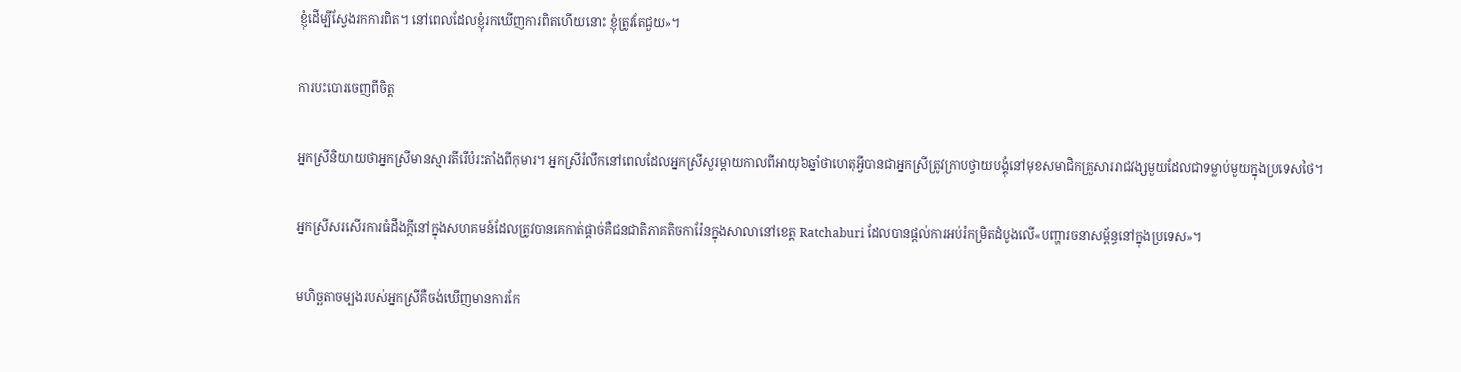ខ្ញុំដើម្បីស្វែងរកការពិត។ នៅពេលដែលខ្ញុំរកឃើញការពិតហើយនោះ ខ្ញុំត្រូវតែជួយ»។

ការបះបោរចេញពីចិត្ត

អ្នកស្រីនិយាយថាអ្នកស្រីមានស្មារតីរើបំរះតាំងពីកុមារ។ អ្នកស្រីរំលឹកនៅពេលដែលអ្នកស្រីសួរម្តាយកាលពីអាយុ៦ឆ្នាំថាហេតុអ្វីបានជាអ្នកស្រីត្រូវក្រាបថ្វាយបង្គុំនៅមុខសមាជិកគ្រួសាររាជវង្សមួយដែលជាទម្លាប់មួយក្នុងប្រទេសថៃ។

អ្នកស្រីសរសើរការធំដឹងក្តីនៅក្នុងសហគមន៍ដែលត្រូវបានគេកាត់ផ្តាច់គឺជនជាតិភាគតិចការ៉ែនក្នុងសាលានៅខេត្ត Ratchaburi ដែលបានផ្តល់ការអប់រំកម្រិតដំបូងលើ«បញ្ហារចនាសម្ព័ន្ធនៅក្នុងប្រទេស»។

មហិច្ឆតាចម្បងរបស់អ្នកស្រីគឺចង់ឃើញមានការកែ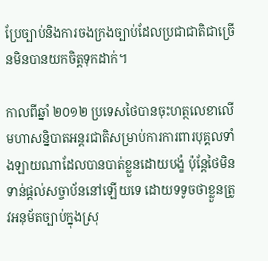ប្រែច្បាប់និងការចងក្រងច្បាប់ដែលប្រជាជាតិជាច្រើនមិនបានយកចិត្តទុកដាក់។

កាលពីឆ្នាំ ២០១២ ប្រទេសថៃបានចុះហត្ថលេខាលើមហាសន្និបាតអន្តរជាតិសម្រាប់ការការពារបុគ្គលទាំងឡាយណាដែលបានបាត់ខ្លួនដោយបង្ខំ ប៉ុន្តែថៃមិនទាន់ផ្តល់សច្ចាប័ននៅឡើយទេ ដោយទទូចថាខ្លួនត្រូវអនុម័តច្បាប់ក្នុងស្រុ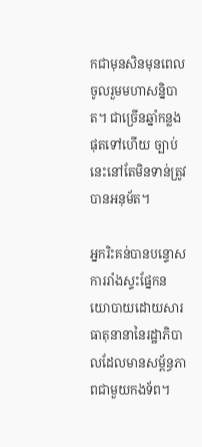កជាមុនសិនមុនពេលចូលរួមមហាសន្និបាត។ ជាច្រើនឆ្នាំកន្លងផុតទៅហើយ ច្បាប់នេះនៅតែមិនទាន់ត្រូវបានអនុម័ត។

អ្នករិះគន់បានបន្ទោស ការរាំងស្ទះផ្នែកនយោបាយដោយសារធាតុនានានៃរដ្ឋាភិបាលដែលមានសម្ព័ន្ធភាពជាមួយកងទ័ព។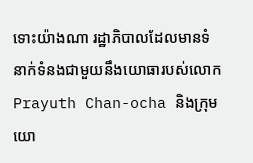ទោះយ៉ាងណា រដ្ឋាភិបាលដែលមានទំនាក់ទំនងជាមួយនឹងយោធារបស់លោក Prayuth Chan-ocha និងក្រុមយោ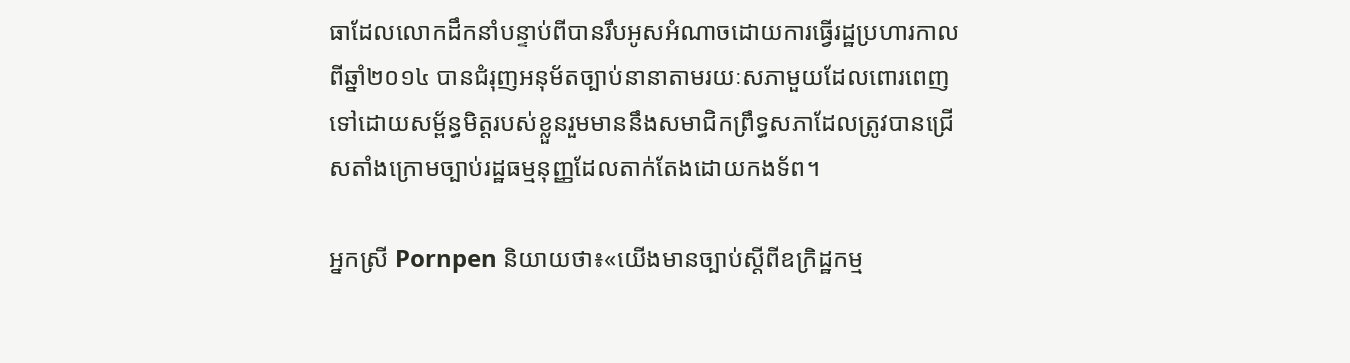ធាដែលលោកដឹកនាំបន្ទាប់ពីបានរឹបអូសអំណាចដោយការធ្វើរដ្ឋប្រហារកាលពីឆ្នាំ២០១៤ បានជំរុញអនុម័តច្បាប់នានាតាមរយៈសភាមួយដែលពោរពេញទៅដោយសម្ព័ន្ធមិត្តរបស់ខ្លួនរួមមាននឹងសមាជិកព្រឹទ្ធសភាដែលត្រូវបានជ្រើសតាំងក្រោមច្បាប់រដ្ឋធម្មនុញ្ញដែលតាក់តែងដោយកងទ័ព។

អ្នកស្រី Pornpen និយាយថា៖«យើងមានច្បាប់ស្តីពីឧក្រិដ្ឋកម្ម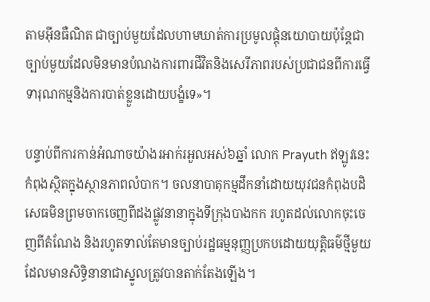តាមអ៊ីនធឺណិត ជាច្បាប់មួយដែលហាមឃាត់ការប្រមូលផ្តុំនយោបាយប៉ុន្តែជាច្បាប់មួយដែលមិនមានបំណងការពារជីវិតនិងសេរីភាពរបស់ប្រជាជនពីការធ្វើទារុណកម្មនិងការបាត់ខ្លួនដោយបង្ខំទេ»។

បន្ទាប់ពីការកាន់អំណាចយ៉ាងរអាក់រអួលអស់៦ឆ្នាំ លោក Prayuth ឥឡូវនេះកំពុងស្ថិតក្នុងស្ថានភាពលំបាក។ ចលនាបាតុកម្មដឹកនាំដោយយុវជនកំពុងបដិសេធមិនព្រមចាកចេញពីដងផ្លូវនានាក្នុងទីក្រុងបាងកក រហូតដល់លោកចុះចេញពីតំណែង និងរហូតទាល់តែមានច្បាប់រដ្ឋធម្មនុញ្ញប្រកបដោយយុត្តិធម៌ថ្មីមួយដែលមានសិទ្ធិនានាជាស្នូលត្រូវបានតាក់តែងឡើង។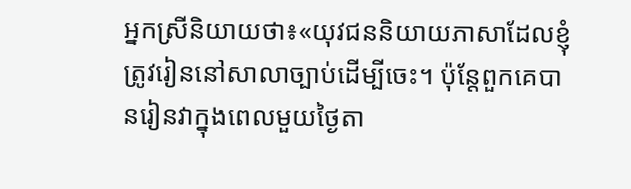អ្នកស្រីនិយាយថា៖«យុវជននិយាយភាសាដែលខ្ញុំត្រូវរៀននៅសាលាច្បាប់ដើម្បីចេះ។ ប៉ុន្តែពួកគេបានរៀនវាក្នុងពេលមួយថ្ងៃតា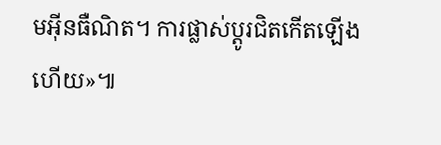មអ៊ីនធឺណិត។ ការផ្លាស់ប្តូរជិតកើតឡើងហើយ»៕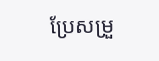ប្រែសម្រួ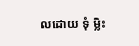លដោយ ទុំ ម្លិះ